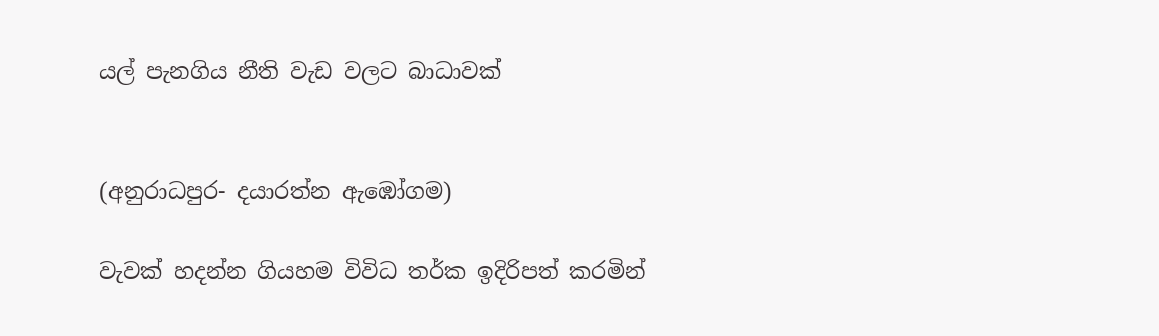යල් පැනගිය නීති වැඩ වලට බාධාවක්


(අනුරාධපුර- දයාරත්න ඇඹෝගම)

වැවක් හදන්න ගියහම විවිධ තර්ක ඉදිරිපත් කරමින්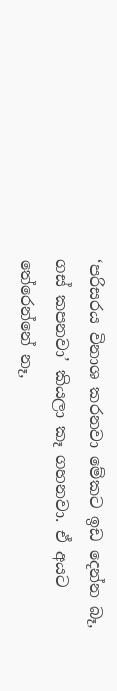‘පරිසරය විනාශ කරනවා මේකට ඉඩ දෙන්න බෑ, ගස් කපනවා’ කියලා කෑ ගහනවා. ඒ අයට තේරෙන්නේ නෑ,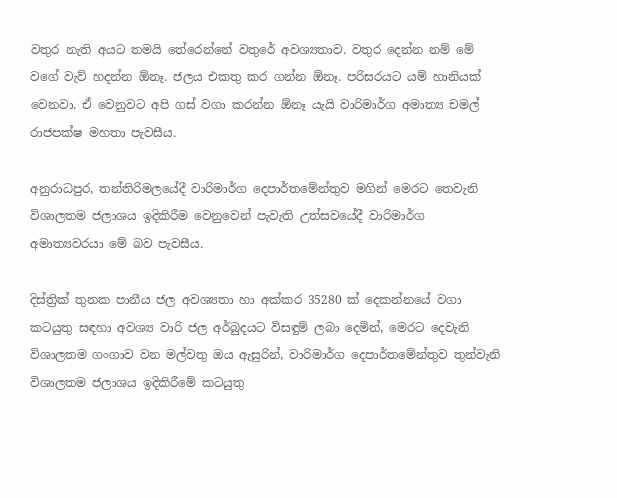වතුර නැති අයට තමයි තේරෙන්නේ වතුරේ අවශ්‍යතාව. වතුර දෙන්න නම් මේ වගේ වැව් හදන්න ඕනෑ. ජලය එකතු කර ගන්න ඕනෑ. පරිසරයට යම් හානියක් වෙනවා. ඒ වෙනුවට අපි ගස් වගා කරන්න ඕනෑ යැයි වාරිමාර්ග අමාත්‍ය චමල් රාජපක්ෂ මහතා පැවසීය.

අනුරාධපුර, තන්තිරිමලයේදී වාරිමාර්ග දෙපාර්තමේන්තුව මගින් මෙරට තෙවැනි විශාලතම ජලාශය ඉදිකිරීම වෙනුවෙන් පැවැති උත්සවයේදී වාරිමාර්ග අමාත්‍යවරයා මේ බව පැවසීය.

දිස්ත්‍රික් තුනක පානීය ජල අවශ්‍යතා හා අක්කර 35280 ක් දෙකන්නයේ වගා කටයුතු සඳහා අවශ්‍ය වාරි ජල අර්බුදයට විසඳුම් ලබා දෙමින්, මෙරට දෙවැනි විශාලතම ගංගාව වන මල්වතු ඔය ඇසුරින්, වාරිමාර්ග දෙපාර්තමේන්තුව තුන්වැනි විශාලතම ජලාශය ඉදිකිරීමේ කටයුතු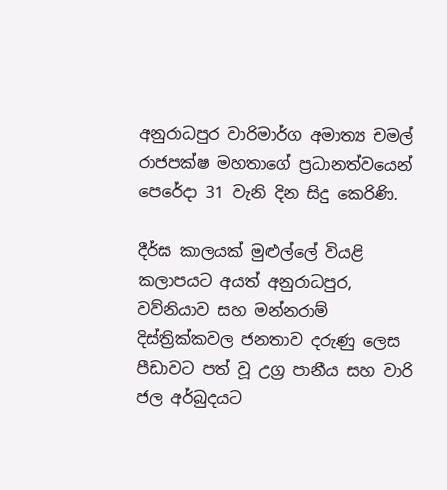අනුරාධපුර වාරිමාර්ග අමාත්‍ය චමල් රාජපක්ෂ මහතාගේ ප්‍රධානත්වයෙන් පෙරේදා 31 වැනි දින සිදු කෙරිණි.

දීර්ඝ කාලයක් මුළුල්ලේ වියළි කලාපයට අයත් අනුරාධපුර, වව්නියාව සහ මන්නරාම් දිස්ත්‍රික්කවල ජනතාව දරුණු ලෙස පීඩාවට පත් වූ උග්‍ර පානීය සහ වාරි ජල අර්බුදයට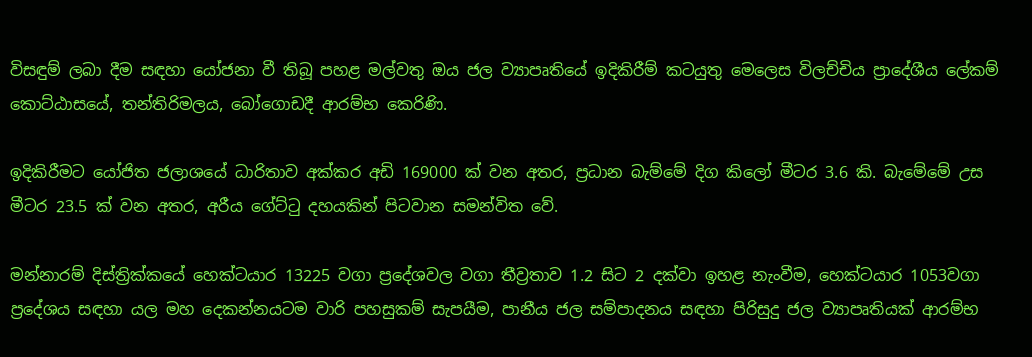විසඳුම් ලබා දීම සඳහා යෝජනා වී තිබූ පහළ මල්වතු ඔය ජල ව්‍යාපෘතියේ ඉදිකිරීම් කටයුතු මෙලෙස විලච්චිය ප්‍රාදේශීය ලේකම් කොට්ඨාසයේ, තන්තිරිමලය, බෝගොඩදී ආරම්භ කෙරිණි.

ඉදිකිරීමට යෝජිත ජලාශයේ ධාරිතාව අක්කර අඩි 169000 ක් වන අතර, ප්‍රධාන බැම්මේ දිග කිලෝ මීටර 3.6 කි. බැමේමේ උස මීටර 23.5 ක් වන අතර, අරීය ගේට්ටු දහයකින් පිටවාන සමන්විත වේ.

මන්නාරම් දිස්ත්‍රික්කයේ හෙක්ටයාර 13225 වගා ප්‍රදේශවල වගා තීව්‍රතාව 1.2 සිට 2 දක්වා ඉහළ නැංවීම, හෙක්ටයාර 1053වගා ප්‍රදේශය සඳහා යල මහ දෙකන්නයටම වාරි පහසුකම් සැපයීම, පානීය ජල සම්පාදනය සඳහා පිරිසුදු ජල ව්‍යාපෘතියක් ආරම්භ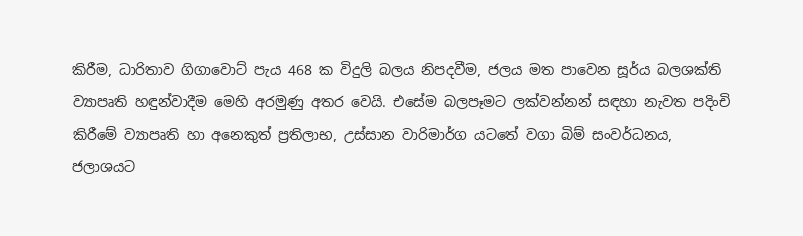කිරීම, ධාරිතාව ගිගාවොට් පැය 468 ක විදුලි බලය නිපදවීම, ජලය මත පාවෙන සූර්ය බලශක්ති ව්‍යාපෘති හඳුන්වාදීම මෙහි අරමුණු අතර වෙයි. එසේම බලපෑමට ලක්වන්නන් සඳහා නැවත පදිංචි කිරීමේ ව්‍යාපෘති හා අනෙකුත් ප්‍රතිලාභ, උස්සාන වාරිමාර්ග යටතේ වගා බිම් සංවර්ධනය, ජලාශයට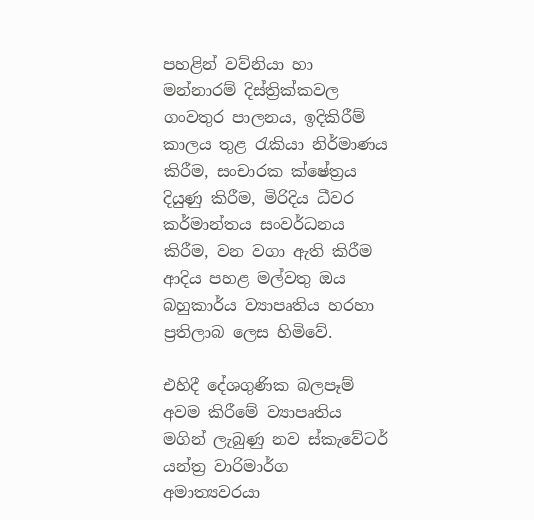පහළින් වව්නියා හා මන්නාරම් දිස්ත්‍රික්කවල ගංවතුර පාලනය, ඉදිකිරීම් කාලය තුළ රැකියා නිර්මාණය කිරීම, සංචාරක ක්ෂේත්‍රය දියුණු කිරීම, මිරිදිය ධීවර කර්මාන්තය සංවර්ධනය කිරීම, වන වගා ඇති කිරීම ආදිය පහළ මල්වතු ඔය බහුකාර්ය ව්‍යාපෘතිය හරහා ප්‍රතිලාබ ලෙස හිමිවේ.

එහිදී දේශගුණික බලපෑම් අවම කිරීමේ ව්‍යාපෘතිය මගින් ලැබුණු නව ස්කැවේටර් යන්ත්‍ර වාරිමාර්ග අමාත්‍යවරයා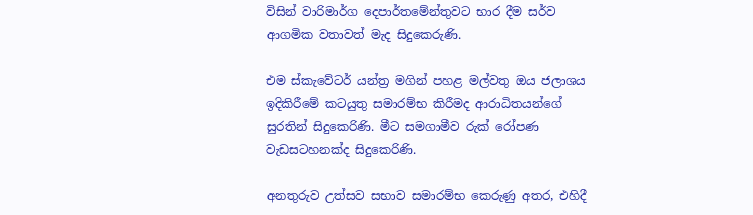විසින් වාරිමාර්ග දෙපාර්තමේන්තුවට භාර දීම සර්ව ආගමික වතාවත් මැද සිදුකෙරුණි.

එම ස්කැවේටර් යන්ත්‍ර මගින් පහළ මල්වතු ඔය ජලාශය ඉදිකිරීමේ කටයුතු සමාරම්භ කිරීමද ආරාධිතයන්ගේ සුරතින් සිදුකෙරිණි. මීට සමගාමීව රුක් රෝපණ වැඩසටහනක්ද සිදුකෙරිණි.

අනතුරුව උත්සව සභාව සමාරම්භ කෙරුණු අතර, එහිදී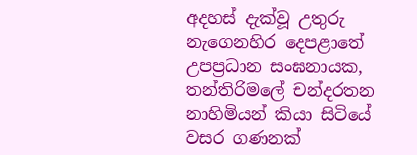අදහස් දැක්වූ උතුරු නැගෙනහිර දෙපළාතේ උපප්‍රධාන සංඝනායක, තන්තිරිමලේ චන්දරතන නාහිමියන් කියා සිටියේ වසර ගණනක්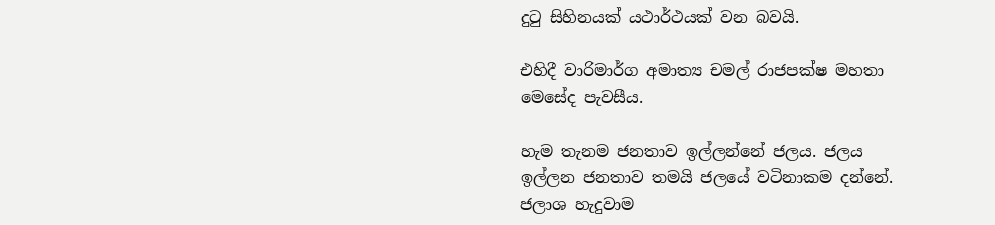දුටු සිහිනයක් යථාර්ථයක් වන බවයි.

එහිදී වාරිමාර්ග අමාත්‍ය චමල් රාජපක්ෂ මහතා මෙසේද පැවසීය.

හැම තැනම ජනතාව ඉල්ලන්නේ ජලය. ජලය ඉල්ලන ජනතාව තමයි ජලයේ වටිනාකම දන්නේ. ජලාශ හැදුවාම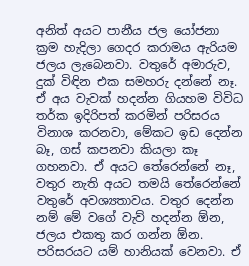අනිත් අයට පානීය ජල යෝජනා ක්‍රම හැදිලා ගෙදර කරාමය ඇරියම ජලය ලැබෙනවා. වතුරේ අමාරුව, දුක් විඳින එක සමහරු දන්නේ නෑ. ඒ අය වැවක් හදන්න ගියහම විවිධ තර්ක ඉදිරිපත් කරමින් පරිසරය විනාශ කරනවා, මේකට ඉඩ දෙන්න බෑ, ගස් කපනවා කියලා කෑ ගහනවා. ඒ අයට තේරෙන්නේ නෑ, වතුර නැති අයට තමයි තේරෙන්නේ වතුරේ අවශ්‍යතාවය. වතුර දෙන්න නම් මේ වගේ වැව් හදන්න ඕන, ජලය එකතු කර ගන්න ඕන. පරිසරයට යම් හානියක් වෙනවා. ඒ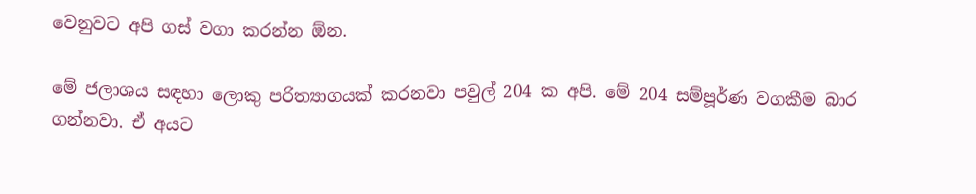වෙනුවට අපි ගස් වගා කරන්න ඕන.

මේ ජලාශය සඳහා ලොකු පරිත්‍යාගයක් කරනවා පවුල් 204 ක අපි. මේ 204 සම්පූර්ණ වගකීම බාර ගන්නවා. ඒ අයට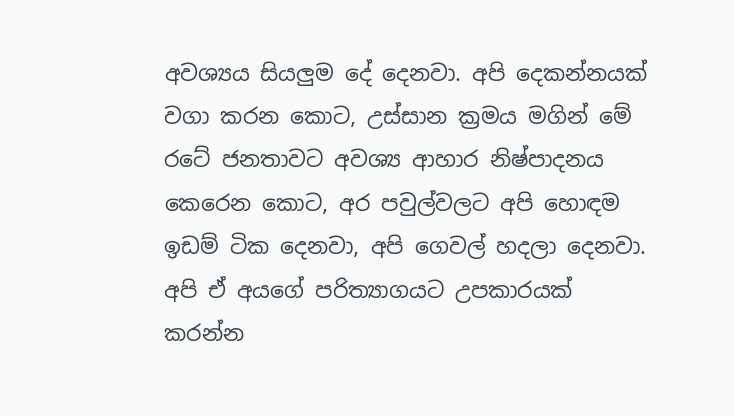අවශ්‍යය සියලු‍ම දේ දෙනවා. අපි දෙකන්නයක් වගා කරන කොට, උස්සාන ක්‍රමය මගින් මේ රටේ ජනතාවට අවශ්‍ය ආහාර නිෂ්පාදනය කෙරෙන කොට, අර පවුල්වලට අපි හොඳම ඉඩම් ටික දෙනවා, අපි ගෙවල් හදලා දෙනවා. අපි ඒ අයගේ පරිත්‍යාගයට උපකාරයක් කරන්න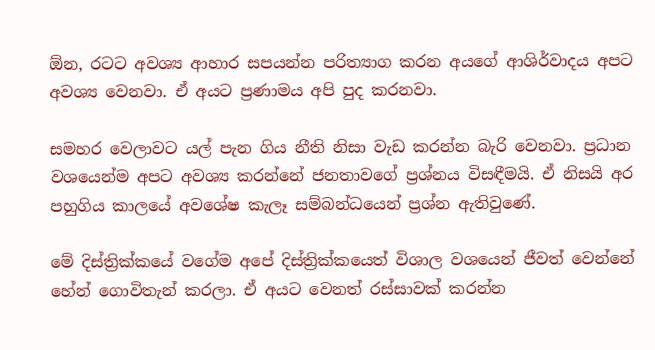ඕන, රටට අවශ්‍ය ආහාර සපයන්න පරිත්‍යාග කරන අයගේ ආශිර්වාදය අපට අවශ්‍ය වෙනවා. ඒ අයට ප්‍රණාමය අපි පුද කරනවා.

සමහර වෙලාවට යල් පැන ගිය නීති නිසා වැඩ කරන්න බැරි වෙනවා. ප්‍රධාන වශයෙන්ම අපට අවශ්‍ය කරන්නේ ජනතාවගේ ප්‍රශ්නය විසඳීමයි. ඒ නිසයි අර පහුගිය කාලයේ අවශේෂ කැලෑ සම්බන්ධයෙන් ප්‍රශ්න ඇතිවුණේ.

මේ දිස්ත්‍රික්කයේ වගේම අපේ දිස්ත්‍රික්කයෙත් විශාල වශයෙන් ජීවත් වෙන්නේ හේන් ගොවිතැන් කරලා. ඒ අයට වෙනත් රස්සාවක් කරන්න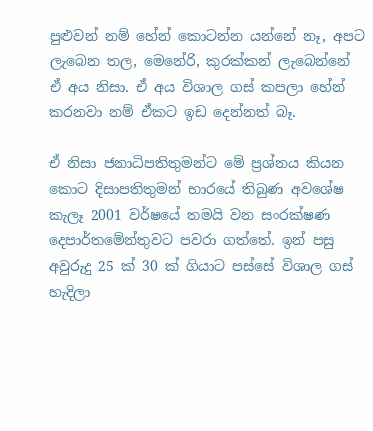පුළුවන් නම් හේන් කොටන්න යන්නේ නෑ, අපට ලැබෙන තල, මෙනේරි, කුරක්කන් ලැබෙන්නේ ඒ අය නිසා. ඒ අය විශාල ගස් කපලා හේන් කරනවා නම් ඒකට ඉඩ දෙන්නත් බෑ.

ඒ නිසා ජනාධිපතිතුමන්ට මේ ප්‍රශ්නය කියන කොට දිසාපතිතුමන් භාරයේ තිබුණ අවශේෂ කැලෑ 2001 වර්ෂයේ තමයි වන සංරක්ෂණ දෙපාර්තමේන්තුවට පවරා ගත්තේ. ඉන් පසු අවුරුදු 25 ක් 30 ක් ගියාට පස්සේ විශාල ගස් හැදිලා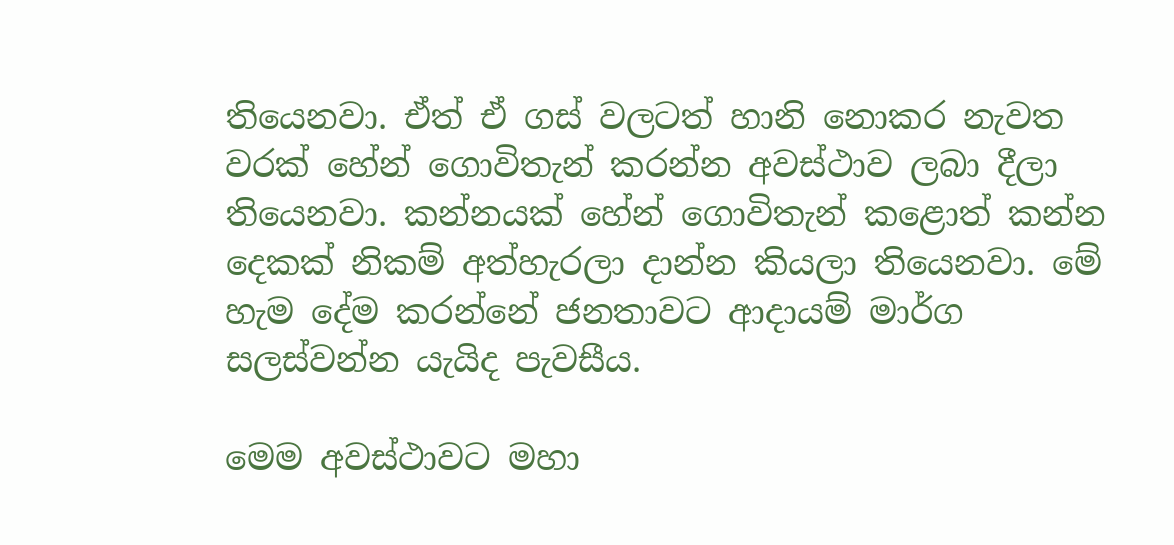තියෙනවා. ඒත් ඒ ගස් වලටත් හානි නොකර නැවත වරක් හේන් ගොවිතැන් කරන්න අවස්ථාව ලබා දීලා තියෙනවා. කන්නයක් හේන් ගොවිතැන් කළොත් කන්න දෙකක් නිකම් අත්හැරලා දාන්න කියලා තියෙනවා. මේ හැම දේම කරන්නේ ජනතාවට ආදායම් මාර්ග සලස්වන්න යැයිද පැවසීය.

මෙම අවස්ථාවට මහා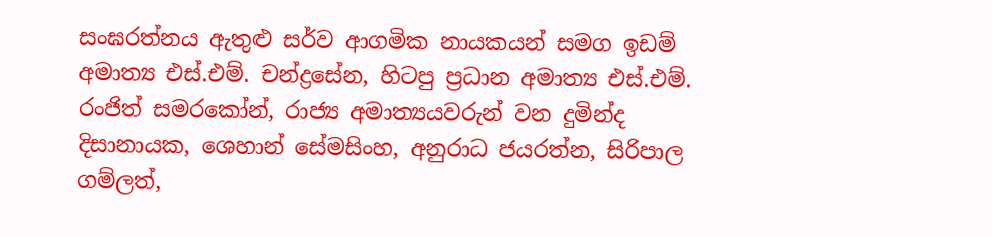සංඝරත්නය ඇතුළු සර්ව ආගමික නායකයන් සමග ඉඩම් අමාත්‍ය එස්.එම්. චන්ද්‍රසේන, හිටපු ප්‍රධාන අමාත්‍ය එස්.එම්. රංජිත් සමරකෝන්, රාජ්‍ය අමාත්‍යයවරුන් වන දුමින්ද දිසානායක, ශෙහාන් සේමසිංහ, අනුරාධ ජයරත්න, සිරිපාල ගම්ලත්,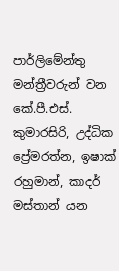පාර්ලිමේන්තු මන්ත්‍රීවරුන් වන කේ.පී.එස්. කුමාරසිරි, උද්ධික ප්‍රේමරත්න, ඉෂාක් රහුමාන්, කාදර් මස්තාන් යන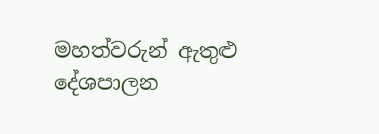මහත්වරුන් ඇතුළු දේශපාලන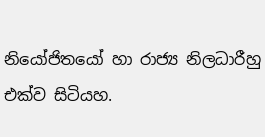නියෝජිතයෝ හා රාජ්‍ය නිලධාරීහු එක්ව සිටියහ.